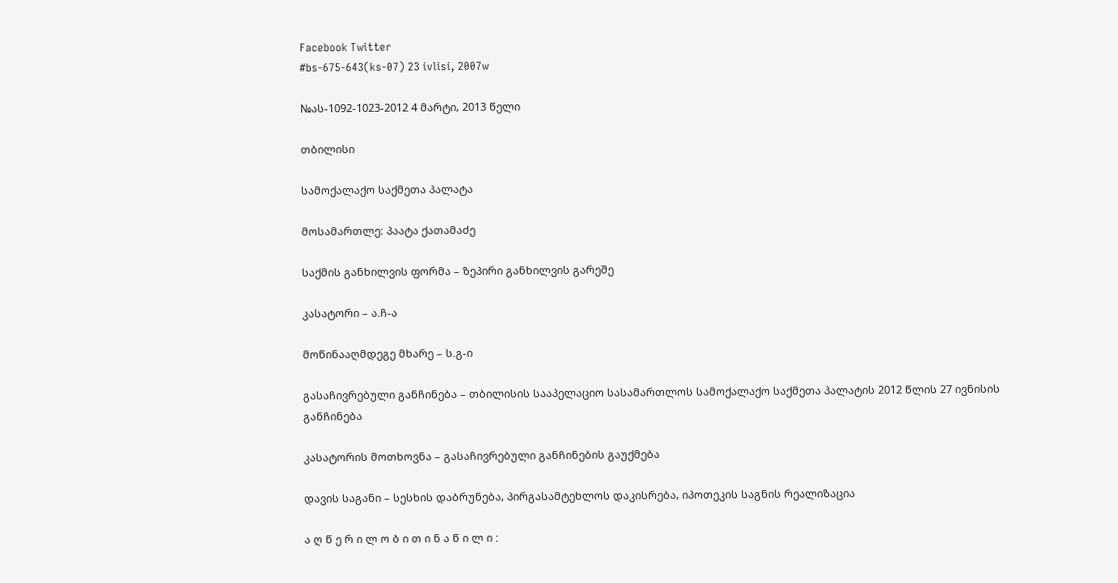Facebook Twitter
#bs-675-643(ks-07) 23 ivlisi, 2007w

№ას-1092-1023-2012 4 მარტი, 2013 წელი

თბილისი

სამოქალაქო საქმეთა პალატა

მოსამართლე: პაატა ქათამაძე

საქმის განხილვის ფორმა – ზეპირი განხილვის გარეშე

კასატორი – ა.ჩ-ა

მოწინააღმდეგე მხარე – ს.გ-ი

გასაჩივრებული განჩინება – თბილისის სააპელაციო სასამართლოს სამოქალაქო საქმეთა პალატის 2012 წლის 27 ივნისის განჩინება

კასატორის მოთხოვნა – გასაჩივრებული განჩინების გაუქმება

დავის საგანი – სესხის დაბრუნება, პირგასამტეხლოს დაკისრება, იპოთეკის საგნის რეალიზაცია

ა ღ წ ე რ ი ლ ო ბ ი თ ი ნ ა წ ი ლ ი :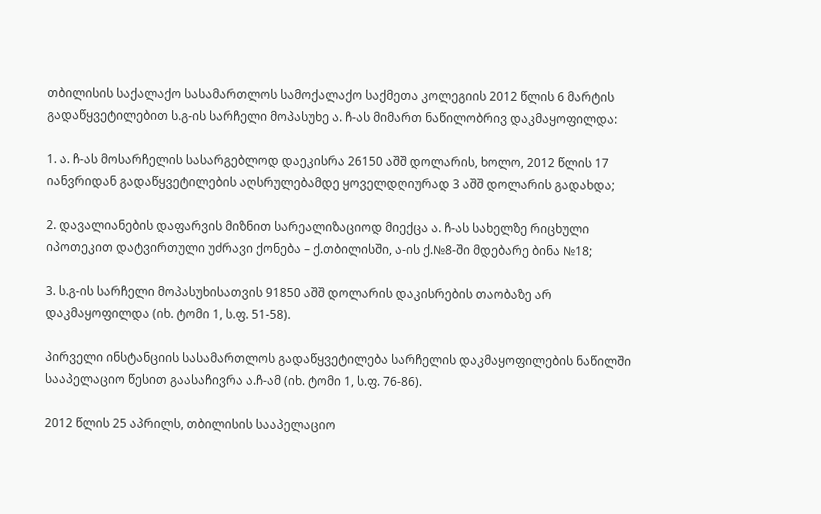თბილისის საქალაქო სასამართლოს სამოქალაქო საქმეთა კოლეგიის 2012 წლის 6 მარტის გადაწყვეტილებით ს.გ-ის სარჩელი მოპასუხე ა. ჩ-ას მიმართ ნაწილობრივ დაკმაყოფილდა:

1. ა. ჩ-ას მოსარჩელის სასარგებლოდ დაეკისრა 26150 აშშ დოლარის, ხოლო, 2012 წლის 17 იანვრიდან გადაწყვეტილების აღსრულებამდე ყოველდღიურად 3 აშშ დოლარის გადახდა;

2. დავალიანების დაფარვის მიზნით სარეალიზაციოდ მიექცა ა. ჩ-ას სახელზე რიცხული იპოთეკით დატვირთული უძრავი ქონება – ქ.თბილისში, ა-ის ქ.№8-ში მდებარე ბინა №18;

3. ს.გ-ის სარჩელი მოპასუხისათვის 91850 აშშ დოლარის დაკისრების თაობაზე არ დაკმაყოფილდა (იხ. ტომი 1, ს.ფ. 51-58).

პირველი ინსტანციის სასამართლოს გადაწყვეტილება სარჩელის დაკმაყოფილების ნაწილში სააპელაციო წესით გაასაჩივრა ა.ჩ-ამ (იხ. ტომი 1, ს.ფ. 76-86).

2012 წლის 25 აპრილს, თბილისის სააპელაციო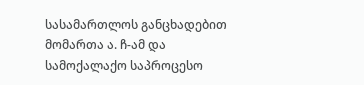სასამართლოს განცხადებით მომართა ა. ჩ-ამ და სამოქალაქო საპროცესო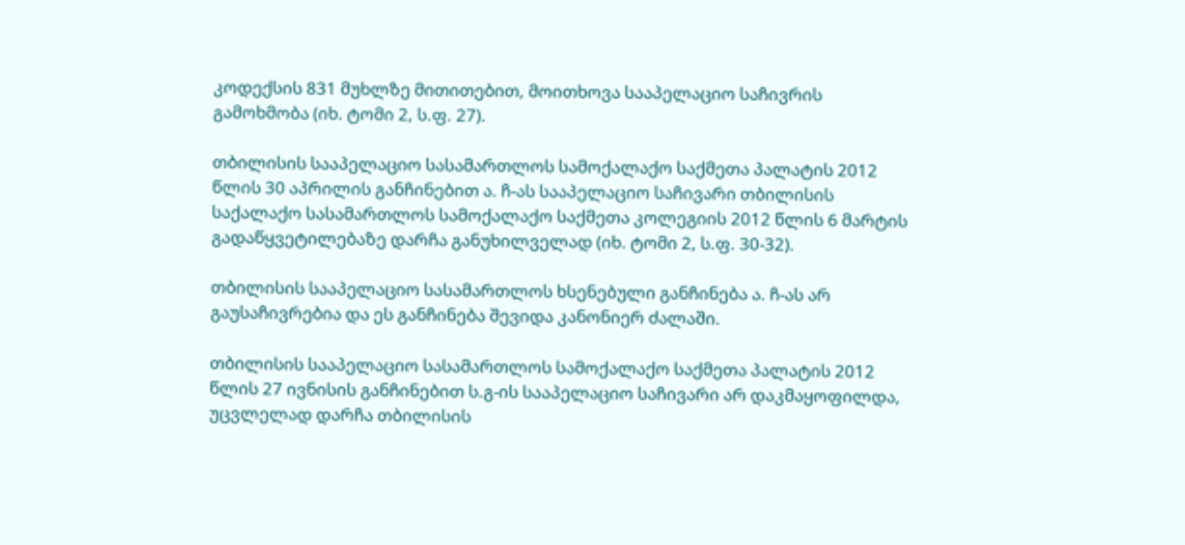კოდექსის 831 მუხლზე მითითებით, მოითხოვა სააპელაციო საჩივრის გამოხმობა (იხ. ტომი 2, ს.ფ. 27).

თბილისის სააპელაციო სასამართლოს სამოქალაქო საქმეთა პალატის 2012 წლის 30 აპრილის განჩინებით ა. ჩ-ას სააპელაციო საჩივარი თბილისის საქალაქო სასამართლოს სამოქალაქო საქმეთა კოლეგიის 2012 წლის 6 მარტის გადაწყვეტილებაზე დარჩა განუხილველად (იხ. ტომი 2, ს.ფ. 30-32).

თბილისის სააპელაციო სასამართლოს ხსენებული განჩინება ა. ჩ-ას არ გაუსაჩივრებია და ეს განჩინება შევიდა კანონიერ ძალაში.

თბილისის სააპელაციო სასამართლოს სამოქალაქო საქმეთა პალატის 2012 წლის 27 ივნისის განჩინებით ს.გ-ის სააპელაციო საჩივარი არ დაკმაყოფილდა, უცვლელად დარჩა თბილისის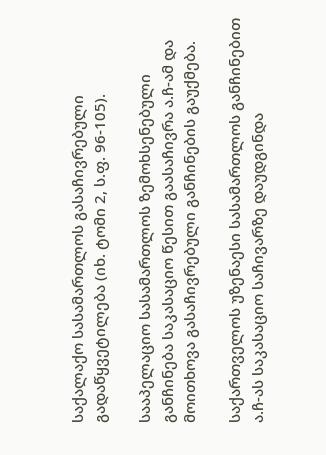საქალაქო სასამართლოს გასაჩივრებული გადაწყვეტილება (იხ. ტომი 2, ს.ფ. 96-105).

სააპელაციო სასამართლოს ზემოხსენებული განჩინება საკასაციო წესით გაასაჩივრა ა.ჩ-ამ და მოითხოვა გასაჩივრებული განჩინების გაუქმება.

საქართველოს უზენაესი სასამართლოს განჩინებით ა.ჩ-ას საკასაციო საჩივარზე დაუდგინდა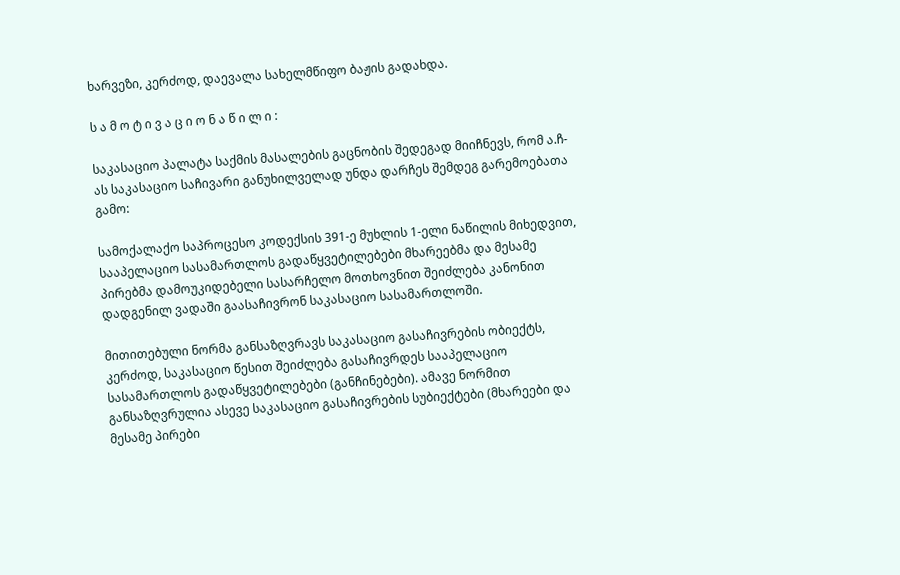ხარვეზი, კერძოდ, დაევალა სახელმწიფო ბაჟის გადახდა.

ს ა მ ო ტ ი ვ ა ც ი ო ნ ა წ ი ლ ი :

საკასაციო პალატა საქმის მასალების გაცნობის შედეგად მიიჩნევს, რომ ა.ჩ-ას საკასაციო საჩივარი განუხილველად უნდა დარჩეს შემდეგ გარემოებათა გამო:

სამოქალაქო საპროცესო კოდექსის 391-ე მუხლის 1-ელი ნაწილის მიხედვით, სააპელაციო სასამართლოს გადაწყვეტილებები მხარეებმა და მესამე პირებმა დამოუკიდებელი სასარჩელო მოთხოვნით შეიძლება კანონით დადგენილ ვადაში გაასაჩივრონ საკასაციო სასამართლოში.

მითითებული ნორმა განსაზღვრავს საკასაციო გასაჩივრების ობიექტს, კერძოდ, საკასაციო წესით შეიძლება გასაჩივრდეს სააპელაციო სასამართლოს გადაწყვეტილებები (განჩინებები). ამავე ნორმით განსაზღვრულია ასევე საკასაციო გასაჩივრების სუბიექტები (მხარეები და მესამე პირები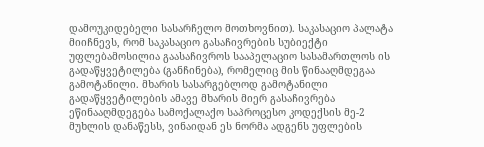დამოუკიდებელი სასარჩელო მოთხოვნით). საკასაციო პალატა მიიჩნევს, რომ საკასაციო გასაჩივრების სუბიექტი უფლებამოსილია გაასაჩივროს სააპელაციო სასამართლოს ის გადაწყვეტილება (განჩინება), რომელიც მის წინააღმდეგაა გამოტანილი. მხარის სასარგებლოდ გამოტანილი გადაწყვეტილების ამავე მხარის მიერ გასაჩივრება ეწინააღმდეგება სამოქალაქო საპროცესო კოდექსის მე-2 მუხლის დანაწესს, ვინაიდან ეს ნორმა ადგენს უფლების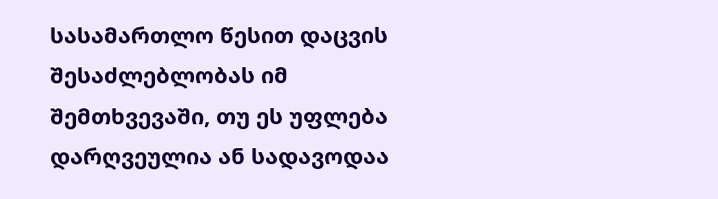სასამართლო წესით დაცვის შესაძლებლობას იმ შემთხვევაში, თუ ეს უფლება დარღვეულია ან სადავოდაა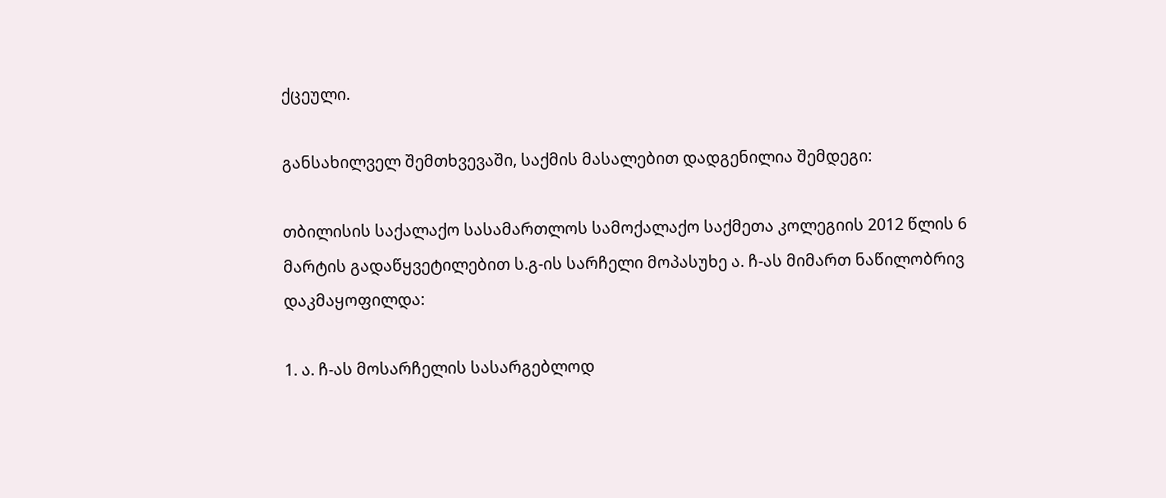ქცეული.

განსახილველ შემთხვევაში, საქმის მასალებით დადგენილია შემდეგი:

თბილისის საქალაქო სასამართლოს სამოქალაქო საქმეთა კოლეგიის 2012 წლის 6 მარტის გადაწყვეტილებით ს.გ-ის სარჩელი მოპასუხე ა. ჩ-ას მიმართ ნაწილობრივ დაკმაყოფილდა:

1. ა. ჩ-ას მოსარჩელის სასარგებლოდ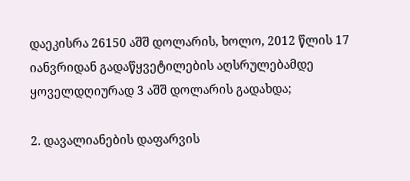დაეკისრა 26150 აშშ დოლარის, ხოლო, 2012 წლის 17 იანვრიდან გადაწყვეტილების აღსრულებამდე ყოველდღიურად 3 აშშ დოლარის გადახდა;

2. დავალიანების დაფარვის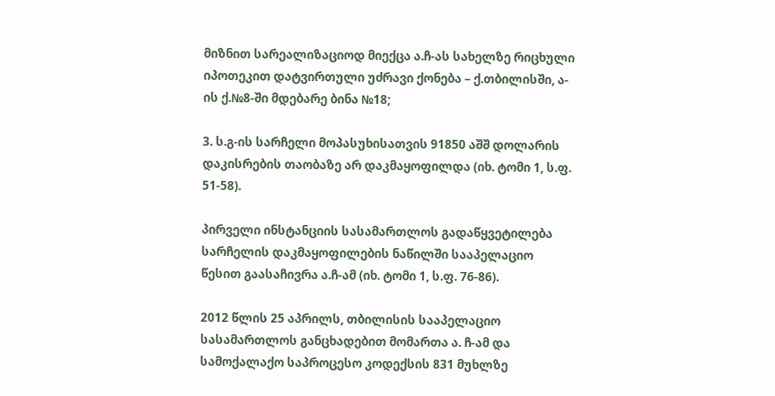მიზნით სარეალიზაციოდ მიექცა ა.ჩ-ას სახელზე რიცხული იპოთეკით დატვირთული უძრავი ქონება – ქ.თბილისში, ა-ის ქ.№8-ში მდებარე ბინა №18;

3. ს.გ-ის სარჩელი მოპასუხისათვის 91850 აშშ დოლარის დაკისრების თაობაზე არ დაკმაყოფილდა (იხ. ტომი 1, ს.ფ. 51-58).

პირველი ინსტანციის სასამართლოს გადაწყვეტილება სარჩელის დაკმაყოფილების ნაწილში სააპელაციო წესით გაასაჩივრა ა.ჩ-ამ (იხ. ტომი 1, ს.ფ. 76-86).

2012 წლის 25 აპრილს, თბილისის სააპელაციო სასამართლოს განცხადებით მომართა ა. ჩ-ამ და სამოქალაქო საპროცესო კოდექსის 831 მუხლზე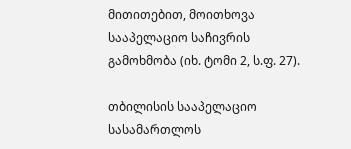მითითებით, მოითხოვა სააპელაციო საჩივრის გამოხმობა (იხ. ტომი 2, ს.ფ. 27).

თბილისის სააპელაციო სასამართლოს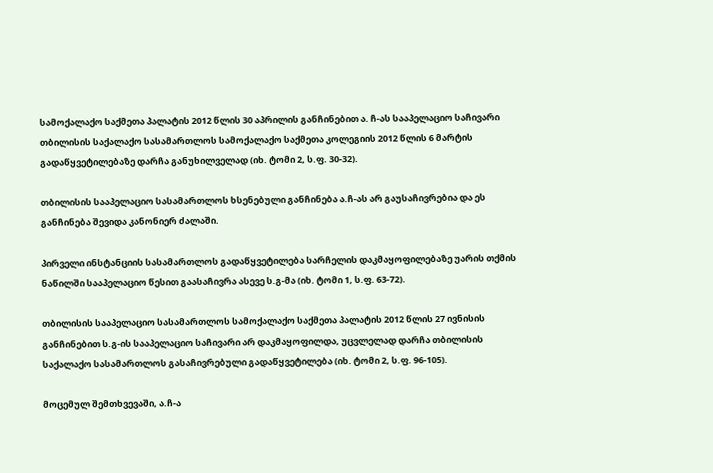სამოქალაქო საქმეთა პალატის 2012 წლის 30 აპრილის განჩინებით ა. ჩ-ას სააპელაციო საჩივარი თბილისის საქალაქო სასამართლოს სამოქალაქო საქმეთა კოლეგიის 2012 წლის 6 მარტის გადაწყვეტილებაზე დარჩა განუხილველად (იხ. ტომი 2, ს.ფ. 30-32).

თბილისის სააპელაციო სასამართლოს ხსენებული განჩინება ა.ჩ-ას არ გაუსაჩივრებია და ეს განჩინება შევიდა კანონიერ ძალაში.

პირველი ინსტანციის სასამართლოს გადაწყვეტილება სარჩელის დაკმაყოფილებაზე უარის თქმის ნაწილში სააპელაციო წესით გაასაჩივრა ასევე ს.გ-მა (იხ. ტომი 1, ს.ფ. 63-72).

თბილისის სააპელაციო სასამართლოს სამოქალაქო საქმეთა პალატის 2012 წლის 27 ივნისის განჩინებით ს.გ-ის სააპელაციო საჩივარი არ დაკმაყოფილდა, უცვლელად დარჩა თბილისის საქალაქო სასამართლოს გასაჩივრებული გადაწყვეტილება (იხ. ტომი 2, ს.ფ. 96-105).

მოცემულ შემთხვევაში, ა.ჩ-ა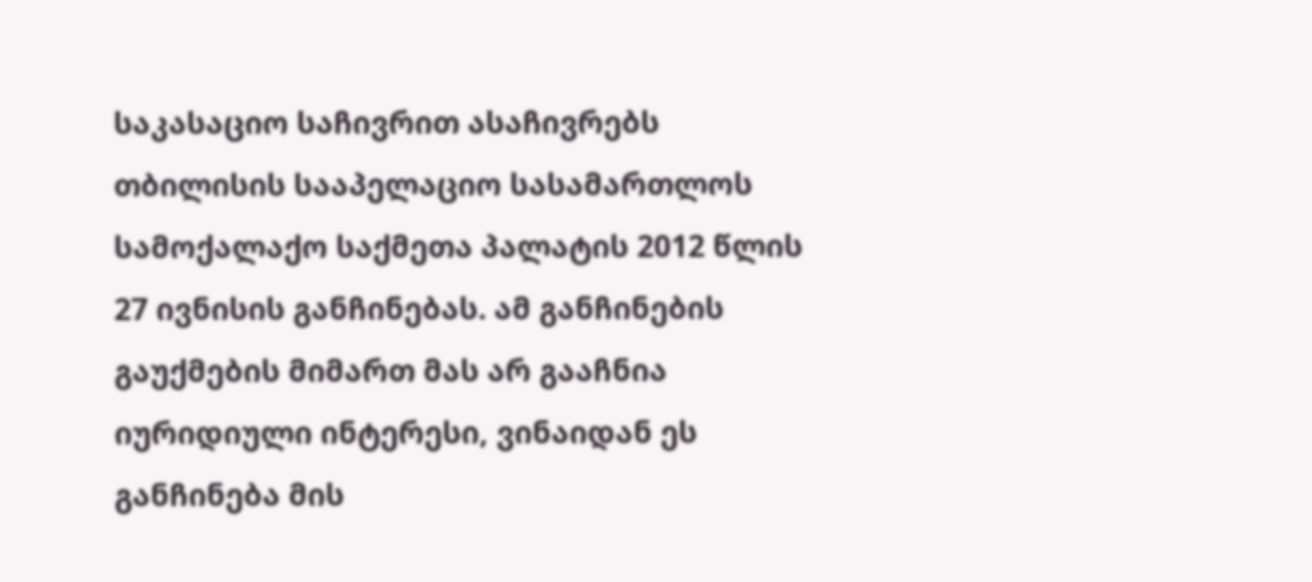საკასაციო საჩივრით ასაჩივრებს თბილისის სააპელაციო სასამართლოს სამოქალაქო საქმეთა პალატის 2012 წლის 27 ივნისის განჩინებას. ამ განჩინების გაუქმების მიმართ მას არ გააჩნია იურიდიული ინტერესი, ვინაიდან ეს განჩინება მის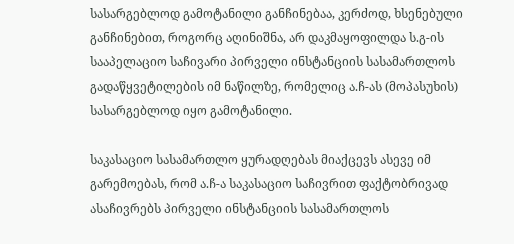სასარგებლოდ გამოტანილი განჩინებაა, კერძოდ, ხსენებული განჩინებით, როგორც აღინიშნა, არ დაკმაყოფილდა ს.გ-ის სააპელაციო საჩივარი პირველი ინსტანციის სასამართლოს გადაწყვეტილების იმ ნაწილზე, რომელიც ა.ჩ-ას (მოპასუხის) სასარგებლოდ იყო გამოტანილი.

საკასაციო სასამართლო ყურადღებას მიაქცევს ასევე იმ გარემოებას, რომ ა.ჩ-ა საკასაციო საჩივრით ფაქტობრივად ასაჩივრებს პირველი ინსტანციის სასამართლოს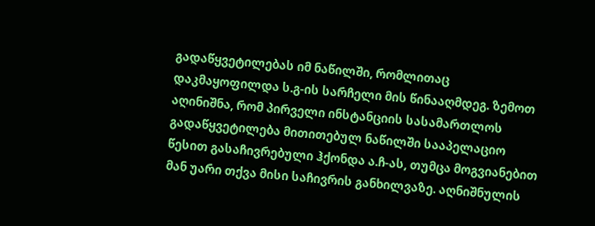გადაწყვეტილებას იმ ნაწილში, რომლითაც დაკმაყოფილდა ს.გ-ის სარჩელი მის წინააღმდეგ. ზემოთ აღინიშნა, რომ პირველი ინსტანციის სასამართლოს გადაწყვეტილება მითითებულ ნაწილში სააპელაციო წესით გასაჩივრებული ჰქონდა ა.ჩ-ას, თუმცა მოგვიანებით მან უარი თქვა მისი საჩივრის განხილვაზე. აღნიშნულის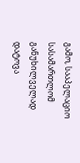გამო, სააპელაციო სასამართლომ განუხილველად დატოვა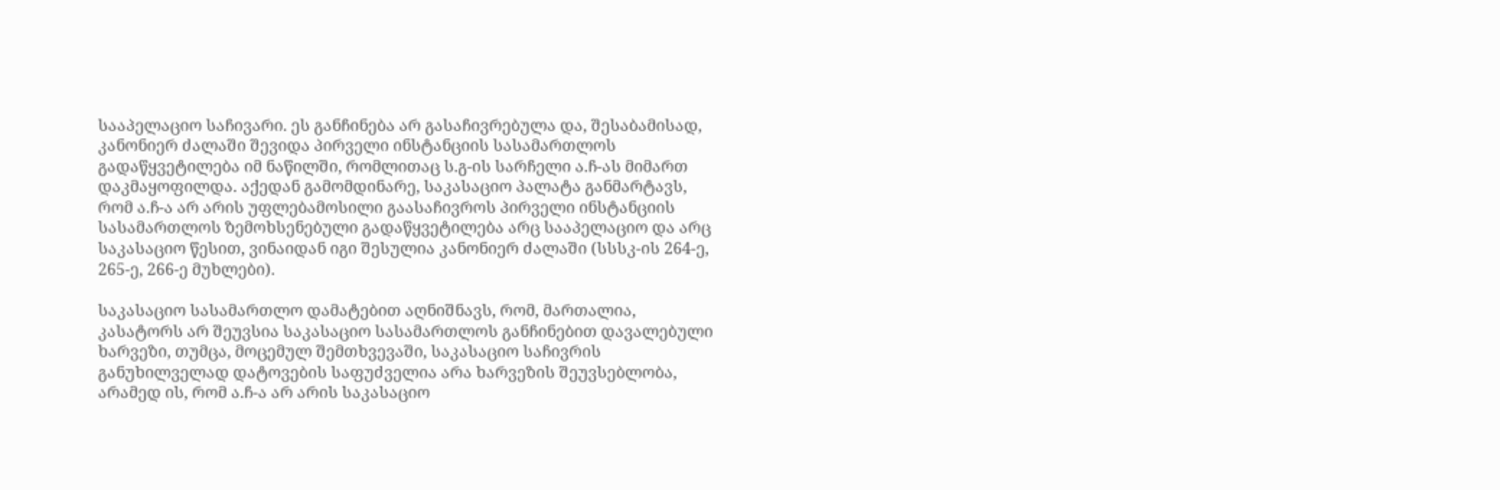სააპელაციო საჩივარი. ეს განჩინება არ გასაჩივრებულა და, შესაბამისად, კანონიერ ძალაში შევიდა პირველი ინსტანციის სასამართლოს გადაწყვეტილება იმ ნაწილში, რომლითაც ს.გ-ის სარჩელი ა.ჩ-ას მიმართ დაკმაყოფილდა. აქედან გამომდინარე, საკასაციო პალატა განმარტავს, რომ ა.ჩ-ა არ არის უფლებამოსილი გაასაჩივროს პირველი ინსტანციის სასამართლოს ზემოხსენებული გადაწყვეტილება არც სააპელაციო და არც საკასაციო წესით, ვინაიდან იგი შესულია კანონიერ ძალაში (სსსკ-ის 264-ე, 265-ე, 266-ე მუხლები).

საკასაციო სასამართლო დამატებით აღნიშნავს, რომ, მართალია, კასატორს არ შეუვსია საკასაციო სასამართლოს განჩინებით დავალებული ხარვეზი, თუმცა, მოცემულ შემთხვევაში, საკასაციო საჩივრის განუხილველად დატოვების საფუძველია არა ხარვეზის შეუვსებლობა, არამედ ის, რომ ა.ჩ-ა არ არის საკასაციო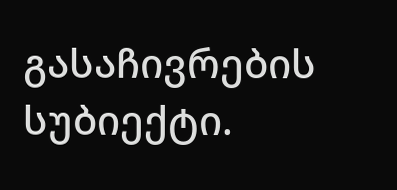გასაჩივრების სუბიექტი.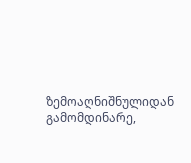ზემოაღნიშნულიდან გამომდინარე,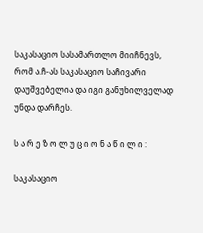საკასაციო სასამართლო მიიჩნევს, რომ ა.ჩ-ას საკასაციო საჩივარი დაუშვებელია და იგი განუხილველად უნდა დარჩეს.

ს ა რ ე ზ ო ლ უ ც ი ო ნ ა წ ი ლ ი :

საკასაციო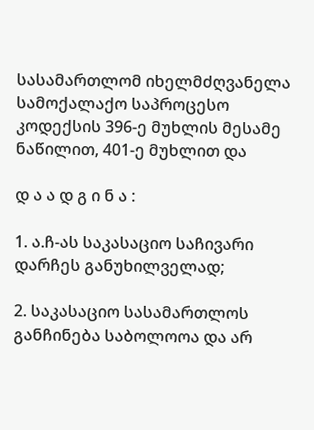სასამართლომ იხელმძღვანელა სამოქალაქო საპროცესო კოდექსის 396-ე მუხლის მესამე ნაწილით, 401-ე მუხლით და

დ ა ა დ გ ი ნ ა :

1. ა.ჩ-ას საკასაციო საჩივარი დარჩეს განუხილველად;

2. საკასაციო სასამართლოს განჩინება საბოლოოა და არ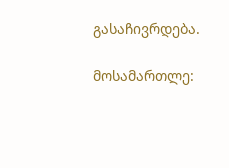გასაჩივრდება.

მოსამართლე: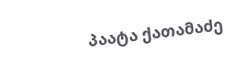პაატა ქათამაძე